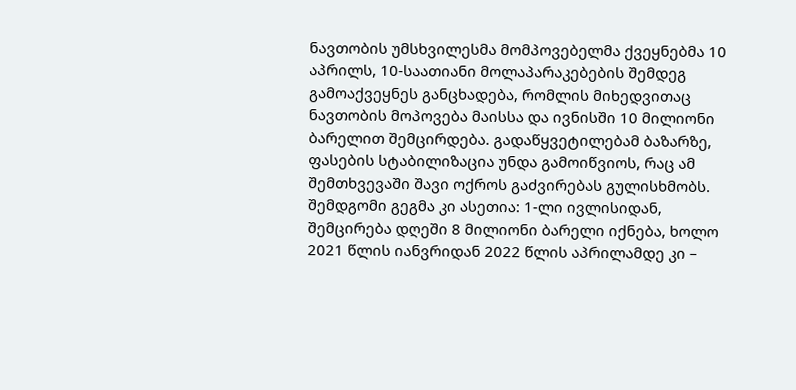ნავთობის უმსხვილესმა მომპოვებელმა ქვეყნებმა 10 აპრილს, 10-საათიანი მოლაპარაკებების შემდეგ გამოაქვეყნეს განცხადება, რომლის მიხედვითაც ნავთობის მოპოვება მაისსა და ივნისში 10 მილიონი ბარელით შემცირდება. გადაწყვეტილებამ ბაზარზე, ფასების სტაბილიზაცია უნდა გამოიწვიოს, რაც ამ შემთხვევაში შავი ოქროს გაძვირებას გულისხმობს. შემდგომი გეგმა კი ასეთია: 1-ლი ივლისიდან, შემცირება დღეში 8 მილიონი ბარელი იქნება, ხოლო 2021 წლის იანვრიდან 2022 წლის აპრილამდე კი –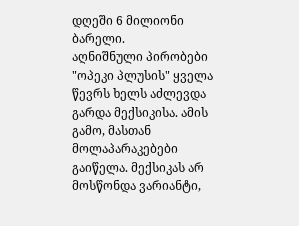დღეში 6 მილიონი ბარელი.
აღნიშნული პირობები "ოპეკი პლუსის" ყველა წევრს ხელს აძლევდა გარდა მექსიკისა. ამის გამო, მასთან მოლაპარაკებები გაიწელა. მექსიკას არ მოსწონდა ვარიანტი,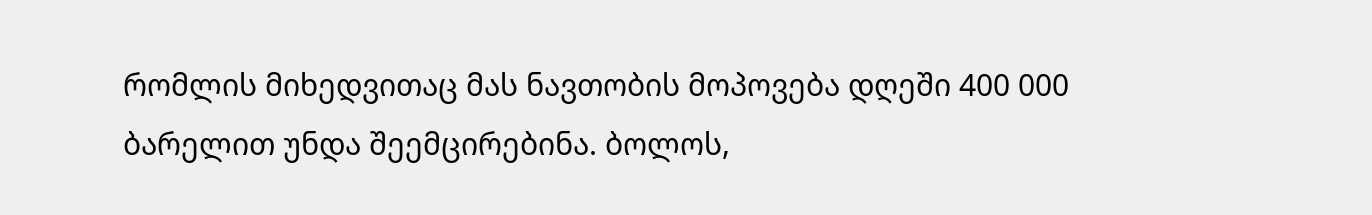რომლის მიხედვითაც მას ნავთობის მოპოვება დღეში 400 000 ბარელით უნდა შეემცირებინა. ბოლოს,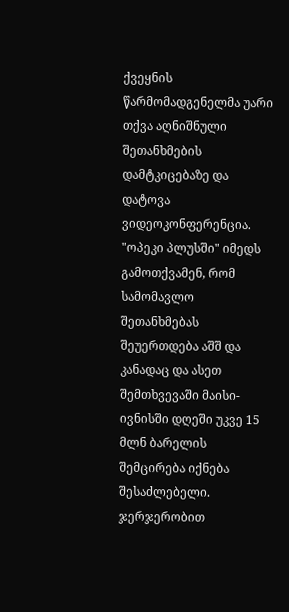ქვეყნის წარმომადგენელმა უარი თქვა აღნიშნული შეთანხმების დამტკიცებაზე და დატოვა ვიდეოკონფერენცია.
"ოპეკი პლუსში" იმედს გამოთქვამენ, რომ სამომავლო შეთანხმებას შეუერთდება აშშ და კანადაც და ასეთ შემთხვევაში მაისი-ივნისში დღეში უკვე 15 მლნ ბარელის შემცირება იქნება შესაძლებელი. ჯერჯერობით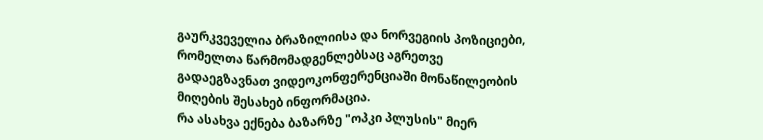გაურკვეველია ბრაზილიისა და ნორვეგიის პოზიციები, რომელთა წარმომადგენლებსაც აგრეთვე გადაეგზავნათ ვიდეოკონფერენციაში მონაწილეობის მიღების შესახებ ინფორმაცია.
რა ასახვა ექნება ბაზარზე "ოპკი პლუსის" მიერ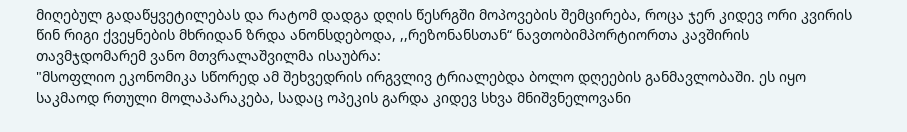მიღებულ გადაწყვეტილებას და რატომ დადგა დღის წესრგში მოპოვების შემცირება, როცა ჯერ კიდევ ორი კვირის წინ რიგი ქვეყნების მხრიდან ზრდა ანონსდებოდა, ,,რეზონანსთან“ ნავთობიმპორტიორთა კავშირის თავმჯდომარემ ვანო მთვრალაშვილმა ისაუბრა:
"მსოფლიო ეკონომიკა სწორედ ამ შეხვედრის ირგვლივ ტრიალებდა ბოლო დღეების განმავლობაში. ეს იყო საკმაოდ რთული მოლაპარაკება, სადაც ოპეკის გარდა კიდევ სხვა მნიშვნელოვანი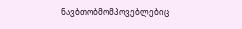ნავბთობმომპოვებლებიც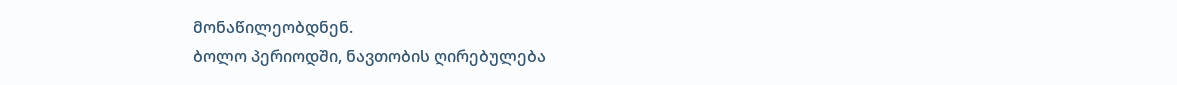მონაწილეობდნენ.
ბოლო პერიოდში, ნავთობის ღირებულება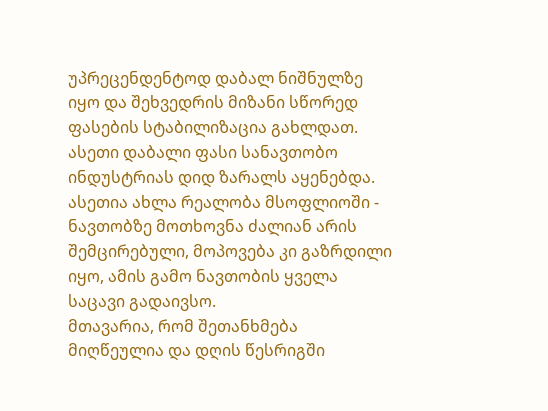უპრეცენდენტოდ დაბალ ნიშნულზე იყო და შეხვედრის მიზანი სწორედ ფასების სტაბილიზაცია გახლდათ. ასეთი დაბალი ფასი სანავთობო ინდუსტრიას დიდ ზარალს აყენებდა. ასეთია ახლა რეალობა მსოფლიოში - ნავთობზე მოთხოვნა ძალიან არის შემცირებული, მოპოვება კი გაზრდილი იყო, ამის გამო ნავთობის ყველა საცავი გადაივსო.
მთავარია, რომ შეთანხმება მიღწეულია და დღის წესრიგში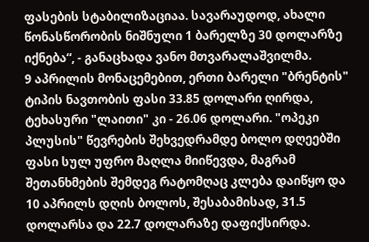ფასების სტაბილიზაციაა. სავარაუდოდ, ახალი წონასწორობის ნიშნული 1 ბარელზე 30 დოლარზე იქნება“, - განაცხადა ვანო მთვარალაშვილმა.
9 აპრილის მონაცემებით, ერთი ბარელი "ბრენტის" ტიპის ნავთობის ფასი 33.85 დოლარი ღირდა, ტეხასური "ლაითი" კი - 26.06 დოლარი. "ოპეკი პლუსის" წევრების შეხვედრამდე ბოლო დღეებში ფასი სულ უფრო მაღლა მიიწევდა, მაგრამ შეთანხმების შემდეგ რატომღაც კლება დაიწყო და 10 აპრილს დღის ბოლოს, შესაბამისად, 31.5 დოლარსა და 22.7 დოლარაზე დაფიქსირდა.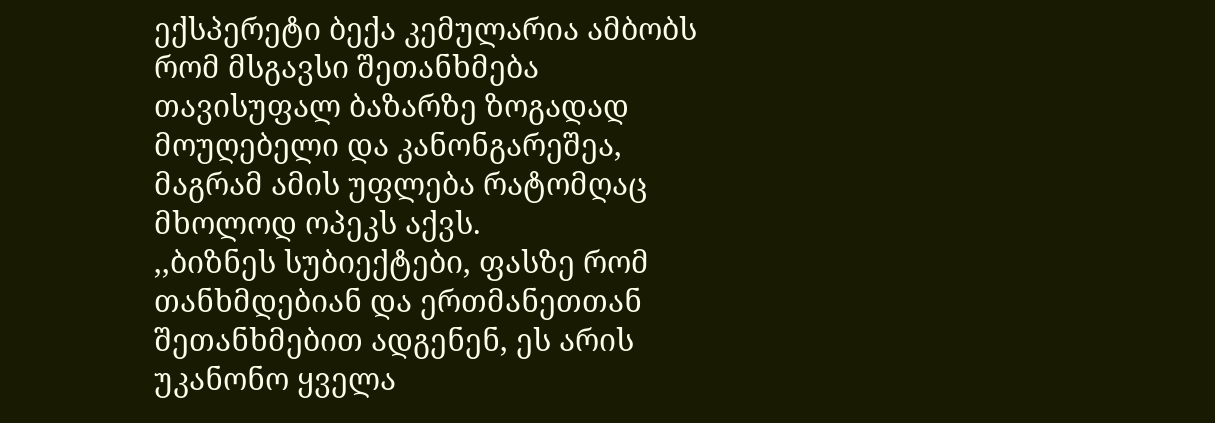ექსპერეტი ბექა კემულარია ამბობს რომ მსგავსი შეთანხმება თავისუფალ ბაზარზე ზოგადად მოუღებელი და კანონგარეშეა, მაგრამ ამის უფლება რატომღაც მხოლოდ ოპეკს აქვს.
,,ბიზნეს სუბიექტები, ფასზე რომ თანხმდებიან და ერთმანეთთან შეთანხმებით ადგენენ, ეს არის უკანონო ყველა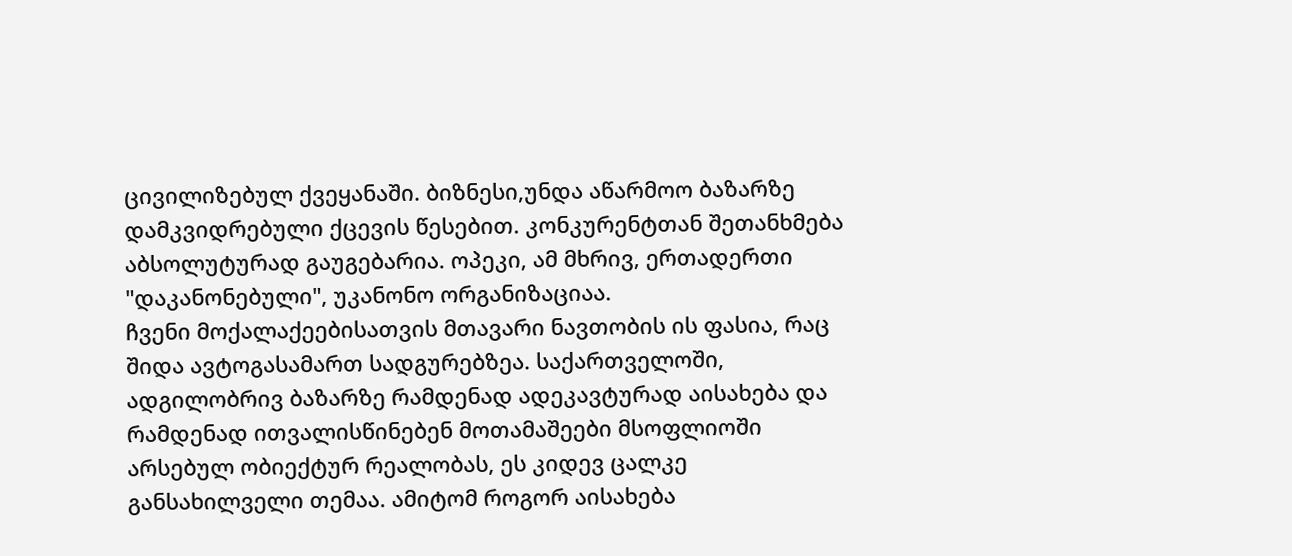ცივილიზებულ ქვეყანაში. ბიზნესი,უნდა აწარმოო ბაზარზე დამკვიდრებული ქცევის წესებით. კონკურენტთან შეთანხმება აბსოლუტურად გაუგებარია. ოპეკი, ამ მხრივ, ერთადერთი "დაკანონებული", უკანონო ორგანიზაციაა.
ჩვენი მოქალაქეებისათვის მთავარი ნავთობის ის ფასია, რაც შიდა ავტოგასამართ სადგურებზეა. საქართველოში, ადგილობრივ ბაზარზე რამდენად ადეკავტურად აისახება და რამდენად ითვალისწინებენ მოთამაშეები მსოფლიოში არსებულ ობიექტურ რეალობას, ეს კიდევ ცალკე განსახილველი თემაა. ამიტომ როგორ აისახება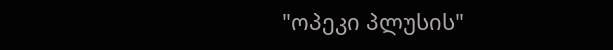"ოპეკი პლუსის"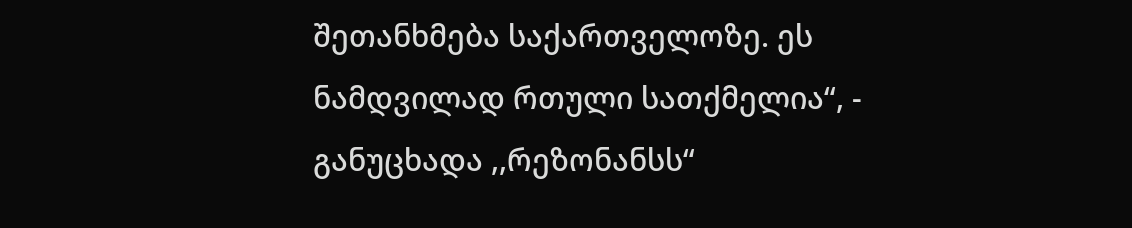შეთანხმება საქართველოზე. ეს ნამდვილად რთული სათქმელია“, - განუცხადა ,,რეზონანსს“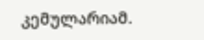კემულარიამ.